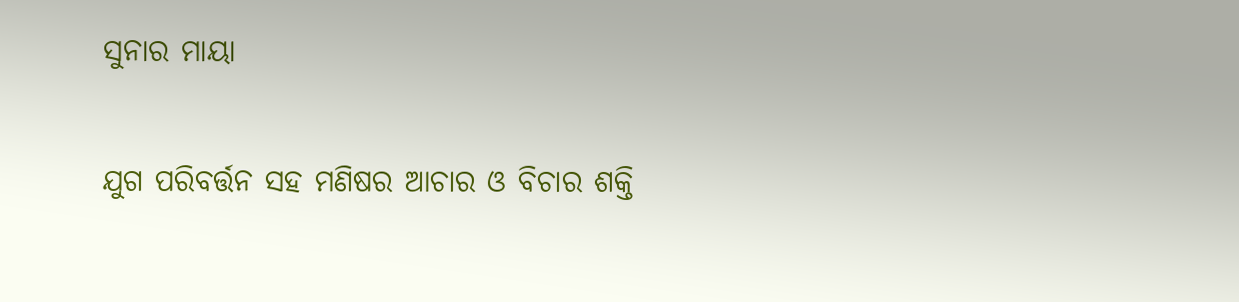ସୁନାର ମାୟା

ଯୁଗ ପରିବର୍ତ୍ତନ ସହ ମଣିଷର ଆଚାର ଓ ବିଚାର ଶକ୍ତି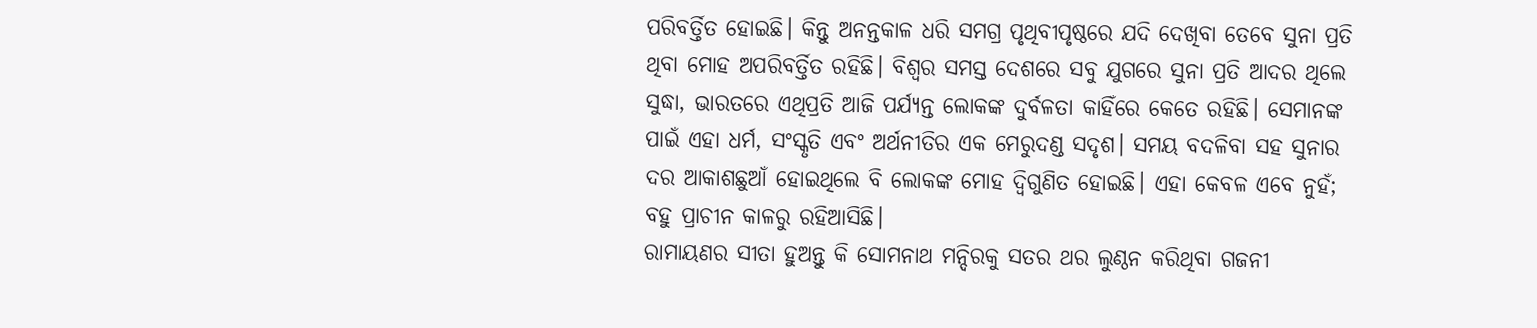ପରିବର୍ତ୍ତିତ ହୋଇଛି। କିନ୍ତୁ ଅନନ୍ତକାଳ ଧରି ସମଗ୍ର ପୃଥିବୀପୃଷ୍ଠରେ ଯଦି ଦେଖିବା ତେବେ ସୁନା ପ୍ରତି ଥିବା ମୋହ ଅପରିବର୍ତ୍ତିତ ରହିଛି। ବିଶ୍ବର ସମସ୍ତ ଦେଶରେ ସବୁ ଯୁଗରେ ସୁନା ପ୍ରତି ଆଦର ଥିଲେ ସୁଦ୍ଧା, ଭାରତରେ ଏଥିପ୍ରତି ଆଜି ପର୍ଯ୍ୟନ୍ତ ଲୋକଙ୍କ ଦୁର୍ବଳତା କାହିଁରେ କେତେ ରହିଛି। ସେମାନଙ୍କ ପାଇଁ ଏହା ଧର୍ମ, ସଂସ୍କୃତି ଏବଂ ଅର୍ଥନୀତିର ଏକ ମେରୁଦଣ୍ଡ ସଦୃଶ। ସମୟ ବଦଳିବା ସହ ସୁନାର ଦର ଆକାଶଛୁଆଁ ହୋଇଥିଲେ ବି ଲୋକଙ୍କ ମୋହ ଦ୍ବିଗୁଣିତ ହୋଇଛି। ଏହା କେବଳ ଏବେ ନୁହଁ; ବହୁ ପ୍ରାଚୀନ କାଳରୁ ରହିଆସିଛି।
ରାମାୟଣର ସୀତା ହୁଅନ୍ତୁ କି ସୋମନାଥ ମନ୍ଦିରକୁ ସତର ଥର ଲୁଣ୍ଠନ କରିଥିବା ଗଜନୀ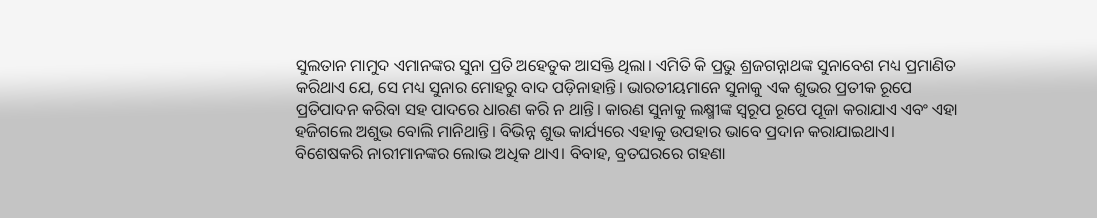ସୁଲତାନ ମାମୁଦ ଏମାନଙ୍କର ସୁନା ପ୍ରତି ଅହେତୁକ ଆସକ୍ତି ଥିଲା। ଏମିତି କି ପ୍ରଭୁ ଶ୍ରଜଗନ୍ନାଥଙ୍କ ସୁନାବେଶ ମଧ୍ୟ ପ୍ରମାଣିତ କରିଥାଏ ଯେ, ସେ ମଧ୍ୟ ସୁନାର ମୋହରୁ ବାଦ ପଡ଼ିନାହାନ୍ତି। ଭାରତୀୟମାନେ ସୁନାକୁ ଏକ ଶୁଭର ପ୍ରତୀକ ରୂପେ ପ୍ରତିପାଦନ କରିବା ସହ ପାଦରେ ଧାରଣ କରି ନ ଥାନ୍ତି। କାରଣ ସୁନାକୁ ଲକ୍ଷ୍ମୀଙ୍କ ସ୍ବରୂପ ରୂପେ ପୂଜା କରାଯାଏ ଏବଂ ଏହା ହଜିଗଲେ ଅଶୁଭ ବୋଲି ମାନିଥାନ୍ତି। ବିଭିନ୍ନ ଶୁଭ କାର୍ଯ୍ୟରେ ଏହାକୁ ଉପହାର ଭାବେ ପ୍ରଦାନ କରାଯାଇଥାଏ। ବିଶେଷକରି ନାରୀମାନଙ୍କର ଲୋଭ ଅଧିକ ଥାଏ। ବିବାହ, ବ୍ରତଘରରେ ଗହଣା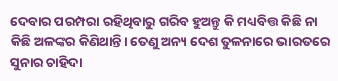ଦେବାର ପରମ୍ପରା ରହିଥିବାରୁ ଗରିବ ହୁଅନ୍ତୁ କି ମଧ୍ୟବିତ୍ତ କିଛି ନା କିଛି ଅଳଙ୍କର କିଣିଥାନ୍ତି। ତେଣୁ ଅନ୍ୟ ଦେଶ ତୁଳନାରେ ଭାରତରେ ସୁନାର ଚାହିଦା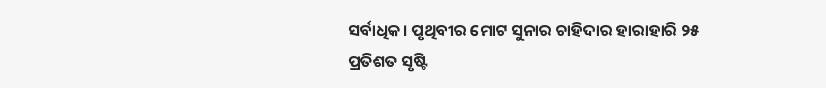ସର୍ବାଧିକ। ପୃଥିବୀର ମୋଟ ସୁନାର ଚାହିଦାର ହାରାହାରି ୨୫ ପ୍ରତିଶତ ସୃଷ୍ଟି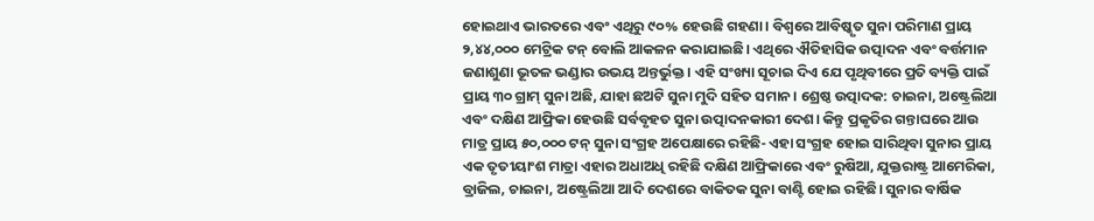ହୋଇଥାଏ ଭାରତରେ ଏବଂ ଏଥିରୁ ୯୦% ହେଉଛି ଗହଣା। ବିଶ୍ୱରେ ଆବିଷ୍କୃତ ସୁନା ପରିମାଣ ପ୍ରାୟ ୨,୪୪,୦୦୦ ମେଟ୍ରିକ ଟନ୍‌ ବୋଲି ଆକଳନ କରାଯାଇଛି। ଏଥିରେ ଐତିହାସିକ ଉତ୍ପାଦନ ଏବଂ ବର୍ତ୍ତମାନ ଜଣାଶୁଣା ଭୂତଳ ଭଣ୍ଡାର ଉଭୟ ଅନ୍ତର୍ଭୁକ୍ତ। ଏହି ସଂଖ୍ୟା ସୂଚାଇ ଦିଏ ଯେ ପୃଥିବୀରେ ପ୍ରତି ବ୍ୟକ୍ତି ପାଇଁ ପ୍ରାୟ ୩୦ ଗ୍ରାମ୍‌ ସୁନା ଅଛି, ଯାହା ଛଅଟି ସୁନା ମୁଦି ସହିତ ସମାନ। ଶ୍ରେଷ୍ଠ ଉତ୍ପାଦକ: ଚାଇନା, ଅଷ୍ଟ୍ରେଲିଆ ଏବଂ ଦକ୍ଷିଣ ଆଫ୍ରିକା ହେଉଛି ସର୍ବବୃହତ ସୁନା ଉତ୍ପାଦନକାରୀ ଦେଶ। କିନ୍ତୁ ପ୍ରକୃତିର ଗନ୍ତାଘରେ ଆଉ ମାତ୍ର ପ୍ରାୟ ୫୦,୦୦୦ ଟନ୍‌ ସୁନା ସଂଗ୍ରହ ଅପେକ୍ଷାରେ ରହିଛି- ଏହା ସଂଗ୍ରହ ହୋଇ ସାରିଥିବା ସୁନାର ପ୍ରାୟ ଏକ ତୃତୀୟାଂଶ ମାତ୍ରା ଏହାର ଅଧାଅଧି ରହିଛି ଦକ୍ଷିଣ ଆଫ୍ରିକାରେ ଏବଂ ରୁଷିଆ, ଯୁକ୍ତରାଷ୍ଟ୍ର ଆମେରିକା, ବ୍ରାଜିଲ, ଚାଇନା, ଅଷ୍ଟ୍ରେଲିଆ ଆଦି ଦେଶରେ ବାକିତକ ସୁନା ବାଣ୍ଟି ହୋଇ ରହିଛି। ସୁନାର ବାର୍ଷିକ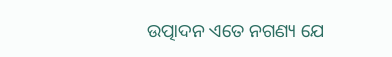ଉତ୍ପାଦନ ଏତେ ନଗଣ୍ୟ ଯେ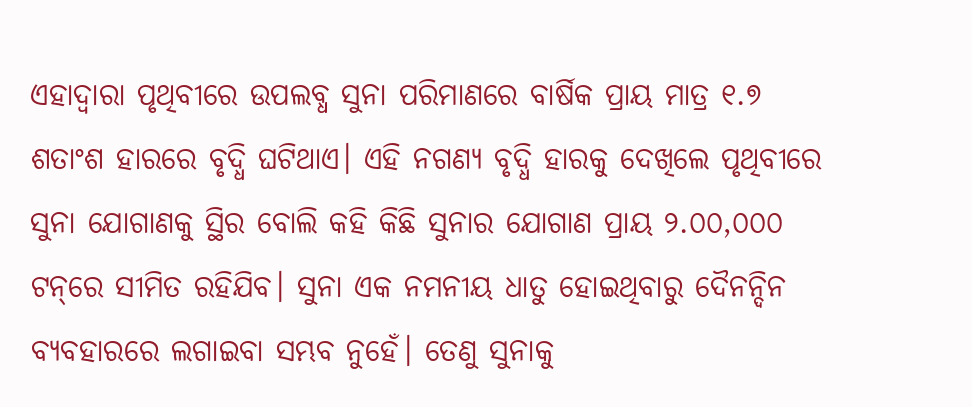ଏହାଦ୍ବାରା ପୃଥିବୀରେ ଉପଲବ୍ଧ ସୁନା ପରିମାଣରେ ବାର୍ଷିକ ପ୍ରାୟ ମାତ୍ର ୧.୭ ଶତାଂଶ ହାରରେ ବୃଦ୍ଧି ଘଟିଥାଏ। ଏହି ନଗଣ୍ୟ ବୃଦ୍ଧି ହାରକୁ ଦେଖିଲେ ପୃଥିବୀରେ ସୁନା ଯୋଗାଣକୁ ସ୍ଥିର ବୋଲି କହି କିଛି ସୁନାର ଯୋଗାଣ ପ୍ରାୟ ୨.୦୦,୦୦୦ ଟନ୍‌ରେ ସୀମିତ ରହିଯିବ। ସୁନା ଏକ ନମନୀୟ ଧାତୁ ହୋଇଥିବାରୁ ଦୈନନ୍ଦିନ ବ୍ୟବହାରରେ ଲଗାଇବା ସମ୍ଭବ ନୁହେଁ। ତେଣୁ ସୁନାକୁ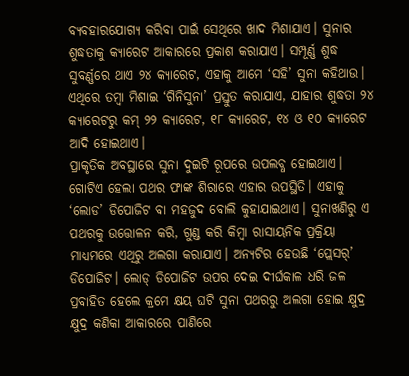ବ୍ୟବହାରଯୋଗ୍ୟ କରିବା ପାଇଁ ସେଥିରେ ଖାଦ ମିଶାଯାଏ। ସୁନାର ଶୁଦ୍ଧତାକୁ କ୍ୟାରେଟ ଆକାରରେ ପ୍ରକାଶ କରାଯାଏ। ସମ୍ପୂର୍ଣ୍ଣ ଶୁଦ୍ଧ ସୁବର୍ଣ୍ଣରେ ଥାଏ ୨୪ କ୍ୟାରେଟ, ଏହାକୁ ଆମେ ‘ସହି’ ସୁନା କହିଥାଉ। ଏଥିରେ ତମ୍ବା ମିଶାଇ ‘ଗିନିସୁନା’ ପ୍ରସ୍ତୁତ କରାଯାଏ, ଯାହାର ଶୁଦ୍ଧତା ୨୪ କ୍ୟାରେଟରୁ କମ୍‌ ୨୨ କ୍ୟାରେଟ, ୧୮ କ୍ୟାରେଟ, ୧୪ ଓ ୧୦ କ୍ୟାରେଟ ଆଦି ହୋଇଥାଏ।
ପ୍ରାକୃତିକ ଅବସ୍ଥାରେ ସୁନା ଦୁଇଟି ରୂପରେ ଉପଲବ୍ଧ ହୋଇଥାଏ। ଗୋଟିଏ ହେଲା ପଥର ଫାଙ୍କ ଶିରାରେ ଏହାର ଉପସ୍ଥିତି। ଏହାକୁ ‘ଲୋଡ’ ଡିପୋଜିଟ ବା ମହଜୁଦ ବୋଲି କୁହାଯାଇଥାଏ। ସୁନାଖଣିରୁ ଏ ପଥରକୁ ଉତ୍ତୋଳନ କରି, ଗୁଣ୍ଡ କରି କିମ୍ବା ରାସାୟନିକ ପ୍ରକ୍ରିୟା ମାଧ୍ୟମରେ ଏଥିରୁ ଅଲଗା କରାଯାଏ। ଅନ୍ୟଟିର ହେଉଛି ‘ପ୍ଲେସର୍‌’ ଡିପୋଜିଟ। ଲୋଡ୍‌ ଡିପୋଜିଟ ଉପର ଦେଇ ଦୀର୍ଘକାଳ ଧରି ଜଳ ପ୍ରବାହିତ ହେଲେ କ୍ରମେ କ୍ଷୟ ଘଟି ସୁନା ପଥରରୁ ଅଲଗା ହୋଇ କ୍ଷୁଦ୍ର କ୍ଷୁଦ୍ର କଣିକା ଆକାରରେ ପାଣିରେ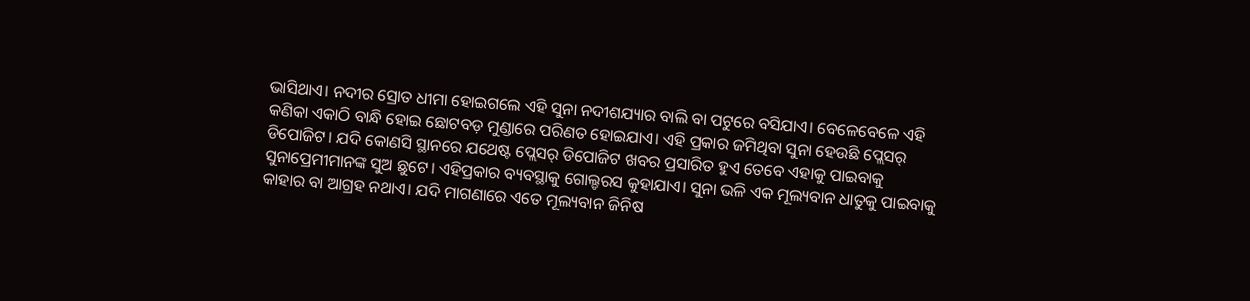ଭାସିଥାଏ। ନଦୀର ସ୍ରୋତ ଧୀମା ହୋଇଗଲେ ଏହି ସୁନା ନଦୀଶଯ୍ୟାର ବାଲି ବା ପଟୁରେ ବସିଯାଏ। ବେଳେବେଳେ ଏହି କଣିକା ଏକାଠି ବାନ୍ଧି ହୋଇ ଛୋଟବଡ଼ ମୁଣ୍ଡାରେ ପରିଣତ ହୋଇଯାଏ। ଏହି ପ୍ରକାର ଜମିଥିବା ସୁନା ହେଉଛି ପ୍ଲେସର୍‌ ଡିପୋଜିଟ। ଯଦି କୋଣସି ସ୍ଥାନରେ ଯଥେଷ୍ଟ ପ୍ଲେସର୍‌ ଡିପୋଜିଟ ଖବର ପ୍ରସାରିତ ହୁଏ ତେବେ ଏହାକୁ ପାଇବାକୁ ସୁନାପ୍ରେମୀମାନଙ୍କ ସୁଅ ଛୁଟେ। ଏହିପ୍ରକାର ବ୍ୟବସ୍ଥାକୁ ଗୋଲ୍ଡରସ କୁହାଯାଏ। ସୁନା ଭଳି ଏକ ମୂଲ୍ୟବାନ ଧାତୁକୁ ପାଇବାକୁ କାହାର ବା ଆଗ୍ରହ ନଥାଏ। ଯଦି ମାଗଣାରେ ଏତେ ମୂଲ୍ୟବାନ ଜିନିଷ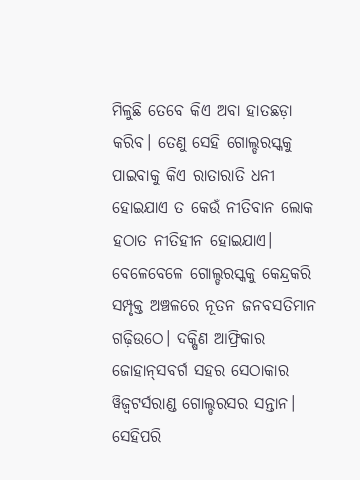ମିଳୁଛି ତେବେ କିଏ ଅବା ହାତଛଡ଼ା କରିବ। ତେଣୁ ସେହି ଗୋଲ୍ଡରସ୍କକୁ ପାଇବାକୁ କିଏ ରାତାରାତି ଧନୀ ହୋଇଯାଏ ତ କେଉଁ ନୀତିବାନ ଲୋକ ହଠାତ ନୀତିହୀନ ହୋଇଯାଏ। ବେଳେବେଳେ ଗୋଲ୍ଡରସ୍କକୁ କେନ୍ଦ୍ରକରି ସମ୍ପୃକ୍ତ ଅଞ୍ଚଳରେ ନୂତନ ଜନବସତିମାନ ଗଢ଼ିଉଠେ। ଦକ୍ଷିଣ ଆଫ୍ରିକାର ଜୋହାନ୍‌ସବର୍ଗ ସହର ସେଠାକାର ୱିଜ୍ୱଟର୍ସରାଣ୍ଡ ଗୋଲ୍ଡରସର ସନ୍ତାନ। ସେହିପରି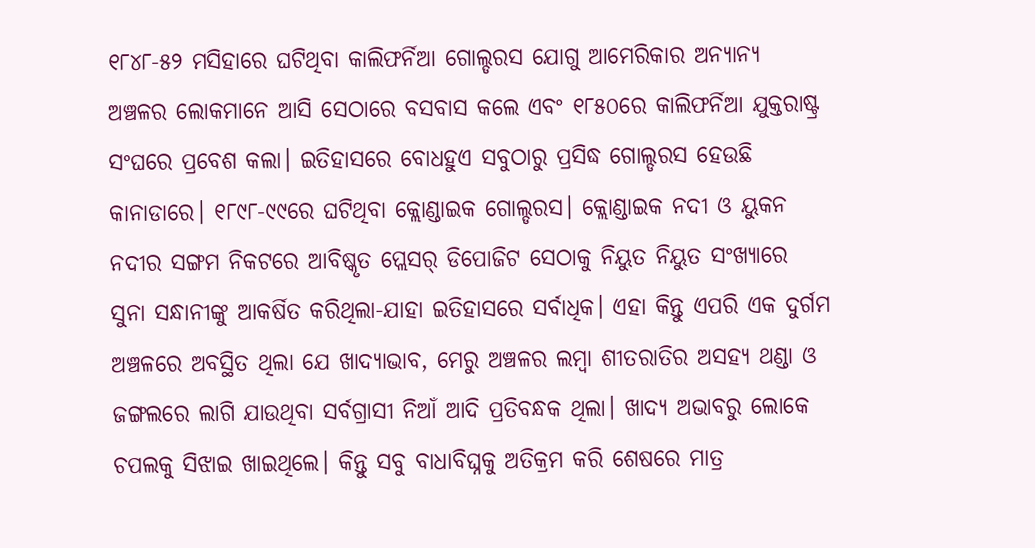୧୮୪୮-୫୨ ମସିହାରେ ଘଟିଥିବା କାଲିଫର୍ନିଆ ଗୋଲ୍ଡରସ ଯୋଗୁ ଆମେରିକାର ଅନ୍ୟାନ୍ୟ ଅଞ୍ଚଳର ଲୋକମାନେ ଆସି ସେଠାରେ ବସବାସ କଲେ ଏବଂ ୧୮୫୦ରେ କାଲିଫର୍ନିଆ ଯୁକ୍ତରାଷ୍ଟ୍ର ସଂଘରେ ପ୍ରବେଶ କଲା। ଇତିହାସରେ ବୋଧହୁଏ ସବୁଠାରୁ ପ୍ରସିଦ୍ଧ ଗୋଲ୍ଡରସ ହେଉଛି କାନାଡାରେ। ୧୮୯୮-୯୯ରେ ଘଟିଥିବା କ୍ଲୋଣ୍ଡାଇକ ଗୋଲ୍ଡରସ। କ୍ଲୋଣ୍ଡାଇକ ନଦୀ ଓ ୟୁକନ ନଦୀର ସଙ୍ଗମ ନିକଟରେ ଆବିଷ୍କୃତ ପ୍ଲେସର୍‌ ଡିପୋଜିଟ ସେଠାକୁ ନିୟୁତ ନିୟୁତ ସଂଖ୍ୟାରେ ସୁନା ସନ୍ଧାନୀଙ୍କୁ ଆକର୍ଷିତ କରିଥିଲା-ଯାହା ଇତିହାସରେ ସର୍ବାଧିକ। ଏହା କିନ୍ତୁ ଏପରି ଏକ ଦୁର୍ଗମ ଅଞ୍ଚଳରେ ଅବସ୍ଥିତ ଥିଲା ଯେ ଖାଦ୍ୟାଭାବ, ମେରୁ ଅଞ୍ଚଳର ଲମ୍ବା ଶୀତରାତିର ଅସହ୍ୟ ଥଣ୍ଡା ଓ ଜଙ୍ଗଲରେ ଲାଗି ଯାଉଥିବା ସର୍ବଗ୍ରାସୀ ନିଆଁ ଆଦି ପ୍ରତିବନ୍ଧକ ଥିଲା। ଖାଦ୍ୟ ଅଭାବରୁ ଲୋକେ ଚପଲକୁ ସିଝାଇ ଖାଇଥିଲେ। କିନ୍ତୁ ସବୁ ବାଧାବିଘ୍ନକୁ ଅତିକ୍ରମ କରି ଶେଷରେ ମାତ୍ର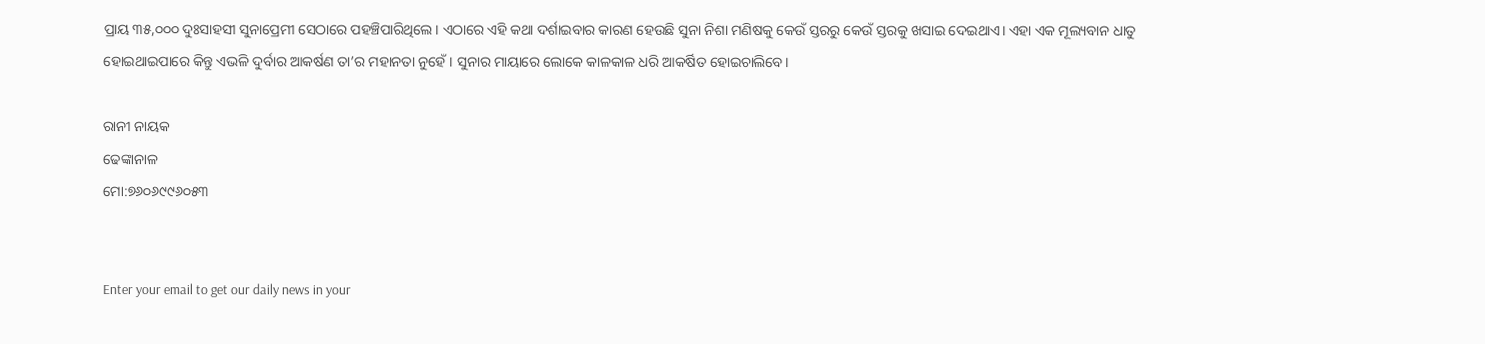ପ୍ରାୟ ୩୫,୦୦୦ ଦୁଃସାହସୀ ସୁନାପ୍ରେମୀ ସେଠାରେ ପହଞ୍ଚିପାରିଥିଲେ। ଏଠାରେ ଏହି କଥା ଦର୍ଶାଇବାର କାରଣ ହେଉଛି ସୁନା ନିଶା ମଣିଷକୁ କେଉଁ ସ୍ତରରୁ କେଉଁ ସ୍ତରକୁ ଖସାଇ ଦେଇଥାଏ। ଏହା ଏକ ମୂଲ୍ୟବାନ ଧାତୁ ହୋଇଥାଇପାରେ କିନ୍ତୁ ଏଭଳି ଦୁର୍ବାର ଆକର୍ଷଣ ତା’ର ମହାନତା ନୁହେଁ। ସୁନାର ମାୟାରେ ଲୋକେ କାଳକାଳ ଧରି ଆକର୍ଷିତ ହୋଇଚାଲିବେ।

ରାନୀ ନାୟକ
ଢେଙ୍କାନାଳ
ମୋ:୭୬୦୬୯୯୬୦୫୩


Enter your email to get our daily news in your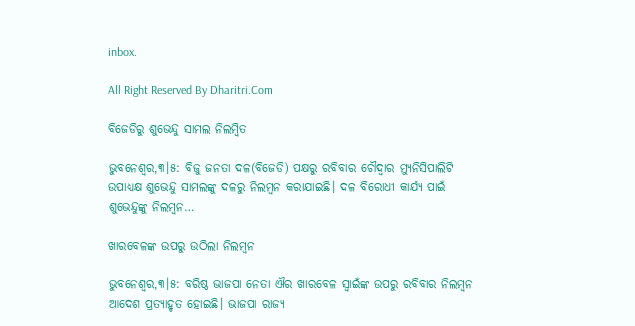inbox.

All Right Reserved By Dharitri.Com

ବିଜେଡିରୁ ଶୁଭେନ୍ଦୁ ସାମଲ ନିଲମ୍ୱିତ

ଭୁବନେଶ୍ୱର,୩।୫: ବିଜୁ ଜନତା ଦଳ(ବିଜେଡି) ପକ୍ଷରୁ ରବିବାର ଚୌଦ୍ୱାର ମ୍ୟୁନିସିପାଲିଟି ଉପାଧ୍ୟକ୍ଷ ଶୁଭେନ୍ଦୁ ସାମଲଙ୍କୁ ଦଳରୁ ନିଲମ୍ୱନ କରାଯାଇଛି। ଦଳ ବିରୋଧୀ କାର୍ଯ୍ୟ ପାଇଁ ଶୁଭେନ୍ଦୁଙ୍କୁ ନିଲମ୍ୱନ…

ଖାରବେଳଙ୍କ ଉପରୁ ଉଠିଲା ନିଲମ୍ୱନ

ଭୁବନେଶ୍ୱର,୩।୫: ବରିଷ୍ଠ ଭାଜପା ନେତା ଐର ଖାରବେଳ ସ୍ୱାଇଁଙ୍କ ଉପରୁ ରବିବାର ନିଲମ୍ୱନ ଆଦେଶ ପ୍ରତ୍ୟାହୃତ ହୋଇଛି। ଭାଜପା ରାଜ୍ୟ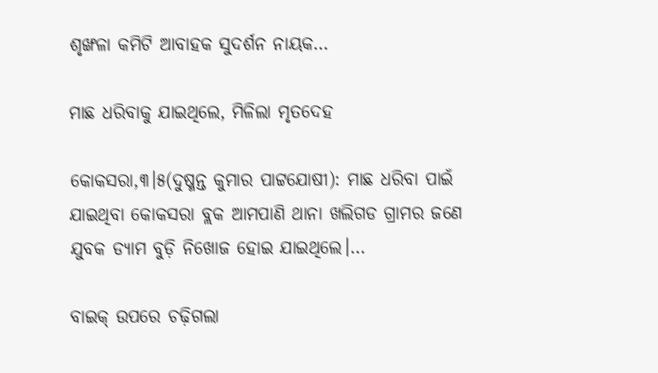ଶୃଙ୍ଖଳା କମିଟି ଆବାହକ ସୁଦର୍ଶନ ନାୟକ…

ମାଛ ଧରିବାକୁ ଯାଇଥିଲେ, ମିଳିଲା ମୃତଦେହ

କୋକସରା,୩।୫(ଦୁଷ୍ମନ୍ତ କୁମାର ପାଟ୍ଟଯୋଷୀ): ମାଛ ଧରିବା ପାଇଁ ଯାଇଥିବା କୋକସରା ବ୍ଲକ ଆମପାଣି ଥାନା ଖଲିଗଡ ଗ୍ରାମର ଜଣେ ଯୁବକ ଡ୍ୟାମ ବୁଡ଼ି ନିଖୋଜ ହୋଇ ଯାଇଥିଲେ।…

ବାଇକ୍‌ ଉପରେ ଚଢ଼ିଗଲା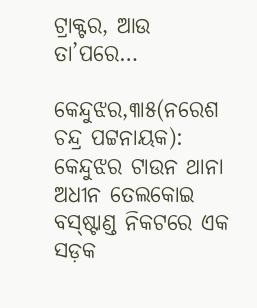ଟ୍ରାକ୍ଟର, ଆଉ ତା’ପରେ…

କେନ୍ଦୁଝର,୩ା୫(ନରେଶ ଚନ୍ଦ୍ର ପଟ୍ଟନାୟକ): କେନ୍ଦୁଝର ଟାଉନ ଥାନା ଅଧୀନ ତେଲକୋଇ ବସ୍‌ଷ୍ଟାଣ୍ଡ ନିକଟରେ ଏକ ସଡ଼କ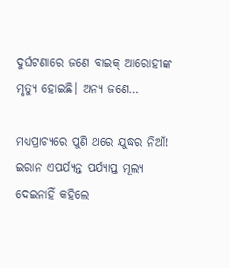ଦୁର୍ଘଟଣାରେ ଜଣେ ବାଇକ୍‌ ଆରୋହୀଙ୍କ ମୃତ୍ୟୁ ହୋଇଛି। ଅନ୍ୟ ଜଣେ…

ମଧ୍ୟପ୍ରାଚ୍ୟରେ ପୁଣି ଥରେ ଯୁଦ୍ଧର ନିଆଁ! ଇରାନ ଏପର୍ଯ୍ୟନ୍ତ ପର୍ଯ୍ୟାପ୍ତ ମୂଲ୍ୟ ଦେଇନାହିଁ କହିଲେ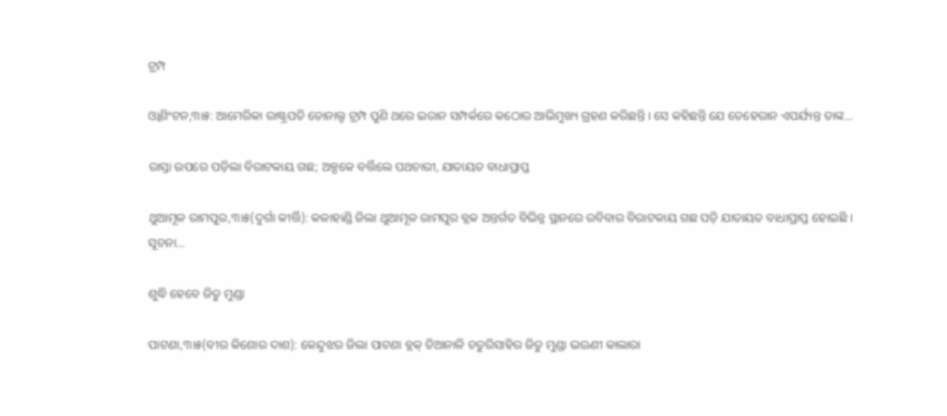ଟ୍ରମ୍ପ

ଓ୍ବାଶିଂଟନ,୩ା୫: ଆମେରିକା ରାଷ୍ଟ୍ରପତି ଡୋନାଲ୍ଡ ଟ୍ରମ୍ପ ପୁଣି ଥରେ ଇରାନ ସମ୍ପର୍କରେ କଠୋର ଆଭିମୁଖ୍ୟ ଗ୍ରହଣ କରିଛନ୍ତି । ସେ କହିଛନ୍ତି ଯେ ତେହେରାନ ଏପର୍ଯ୍ୟନ୍ତ ତାଙ୍କ…

ରାସ୍ତା ଉପରେ ପଡ଼ିଲା ବିରାଟକାୟ ଗଛ; ଅଳ୍ପକେ ବର୍ତ୍ତିଲେ ପଥଚାରୀ, ଯାତାୟତ ବାଧାପ୍ରାପ୍ତ

ଥୁଆମୂଳ ରାମପୁର,୩ା୫(ଦୁର୍ଗା କୀର୍ତ୍ତି): କଳାହାଣ୍ଡି ଜିଲା ଥୁଆମୂଳ ରାମପୁର ବ୍ଲକ ଅନ୍ତର୍ଗତ ବିଭିନ୍ନ ସ୍ଥାନରେ ରବିବାର ବିରାଟକାୟ ଗଛ ପଡ଼ି ଯାତାୟତ ବାଧାପ୍ରାପ୍ତ ହୋଇଛି । ସୂଚନା…

ଶୁଦ୍ଧି ହେବେ ଜିତୁ ମୁଣ୍ଡା

ପାଟଣା,୩ା୫(ବୀର କିଶୋର ଦାଶ): କେନ୍ଦୁଝର ଜିଲା ପାଟଣା ବ୍ଲକ୍‌ ଡିଆନାଳି ଚତୁରିସାହିର ଜିତୁ ମୁଣ୍ଡା ଭଊଣୀ କାଲାରା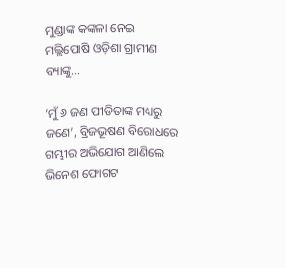ମୁଣ୍ଡାଙ୍କ କଙ୍କଳା ନେଇ ମଲ୍ଲିପୋଷି ଓଡ଼ିଶା ଗ୍ରାମୀଣ ବ୍ୟାଙ୍କୁ…

‘ମୁଁ ୬ ଜଣ ପୀଡିତାଙ୍କ ମଧ୍ୟରୁ ଜଣେ’, ବ୍ରିଜଭୂଷଣ ବିରୋଧରେ ଗମ୍ଭୀର ଅଭିଯୋଗ ଆଣିଲେ ଭିନେଶ ଫୋଗଟ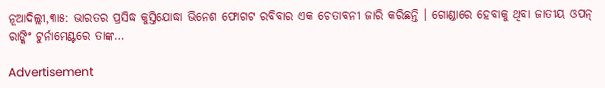ନୂଆଦିଲ୍ଲୀ,୩ା୫: ଭାରତର ପ୍ରସିଦ୍ଧ କୁସ୍ତିଯୋଦ୍ଧା ଭିନେଶ ଫୋଗଟ ରବିବାର ଏକ ଚେତାବନୀ ଜାରି କରିଛନ୍ତି । ଗୋଣ୍ଡାରେ ହେବାକୁ ଥିବା ଜାତୀୟ ଓପନ୍ ରାଙ୍କିଂ ଟୁର୍ନାମେଣ୍ଟରେ ତାଙ୍କ…

Advertisement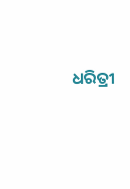ଧରିତ୍ରୀ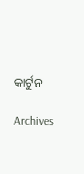କାର୍ଟୁନ

Archives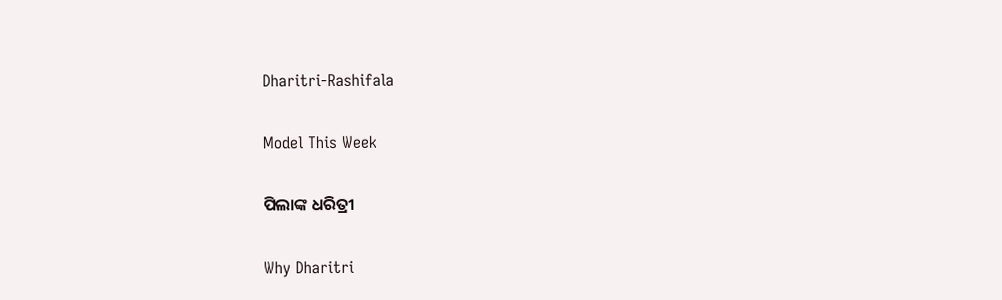Dharitri-Rashifala

Model This Week

ପିଲାଙ୍କ ଧରିତ୍ରୀ

Why Dharitri